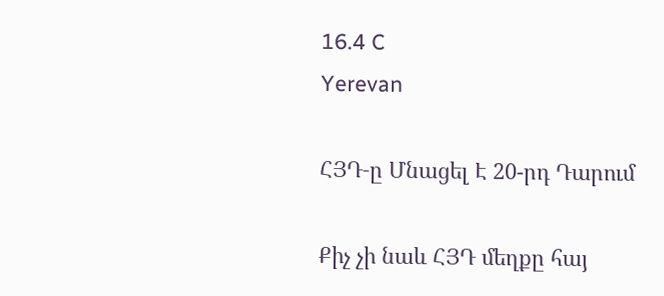16.4 C
Yerevan

ՀՅԴ‑ը Մնացել Է 20-րդ Դարում

Քիչ չի նաև ՀՅԴ մեղքը հայ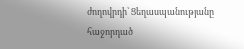ժողովրդի՝ Ցեղասպանությանը հաջորդած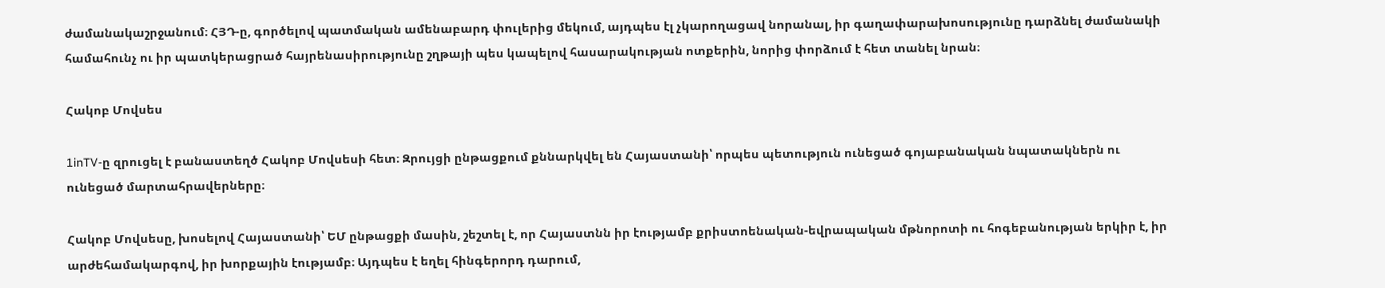ժամանակաշրջանում։ ՀՅԴ‑ը, գործելով պատմական ամենաբարդ փուլերից մեկում, այդպես էլ չկարողացավ նորանալ, իր գաղափարախոսությունը դարձնել ժամանակի համահունչ ու իր պատկերացրած հայրենասիրությունը շղթայի պես կապելով հասարակության ոտքերին, նորից փորձում է հետ տանել նրան։

Հակոբ Մովսես

1inTV‑ը զրուցել է բանաստեղծ Հակոբ Մովսեսի հետ։ Զրույցի ընթացքում քննարկվել են Հայաստանի՝ որպես պետություն ունեցած գոյաբանական նպատակներն ու ունեցած մարտահրավերները։

Հակոբ Մովսեսը, խոսելով Հայաստանի՝ ԵՄ ընթացքի մասին, շեշտել է, որ Հայաստնն իր էությամբ քրիստոենական-եվրապական մթնորոտի ու հոգեբանության երկիր է, իր արժեհամակարգով, իր խորքային էությամբ։ Այդպես է եղել հինգերորդ դարում,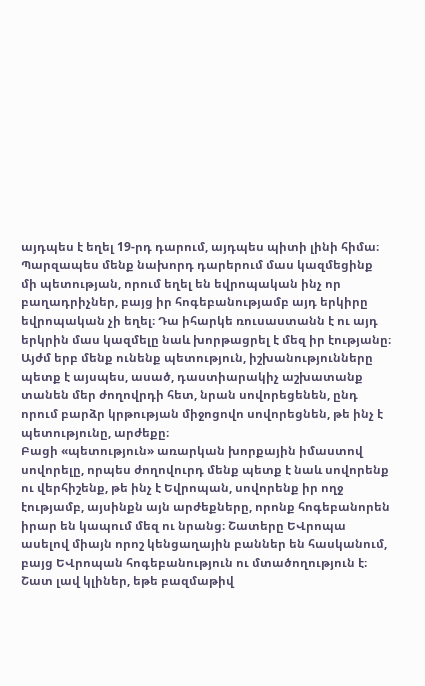այդպես է եղել 19-րդ դարում, այդպես պիտի լինի հիմա։ Պարզապես մենք նախորդ դարերում մաս կազմեցինք մի պետության, որում եղել են եվրոպական ինչ որ բաղադրիչներ, բայց իր հոգեբանությամբ այդ երկիրը եվրոպական չի եղել։ Դա իհարկե ռուսաստանն է ու այդ երկրին մաս կազմելը նաև խորթացրել է մեզ իր էությանը։ Այժմ երբ մենք ունենք պետություն, իշխանությունները պետք է այսպես, ասած, դաստիարակիչ աշխատանք տանեն մեր ժողովրդի հետ, նրան սովորեցենեն, ընդ որում բարձր կրթության միջոցովո սովորեցնեն, թե ինչ է պետությունը, արժեքը։
Բացի «պետություն» առարկան խորքային իմաստով սովորելը, որպես ժողովուրդ մենք պետք է նաև սովորենք ու վերհիշենք, թե ինչ է Եվրոպան, սովորենք իր ողջ էությամբ, այսինքն այն արժեքները, որոնք հոգեբանորեն իրար են կապում մեզ ու նրանց։ Շատերը ԵՎրոպա ասելով միայն որոշ կենցաղային բաններ են հասկանում, բայց ԵՎրոպան հոգեբանություն ու մտածողություն է։ Շատ լավ կլիներ, եթե բազմաթիվ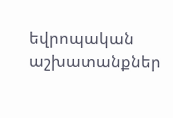եվրոպական աշխատանքներ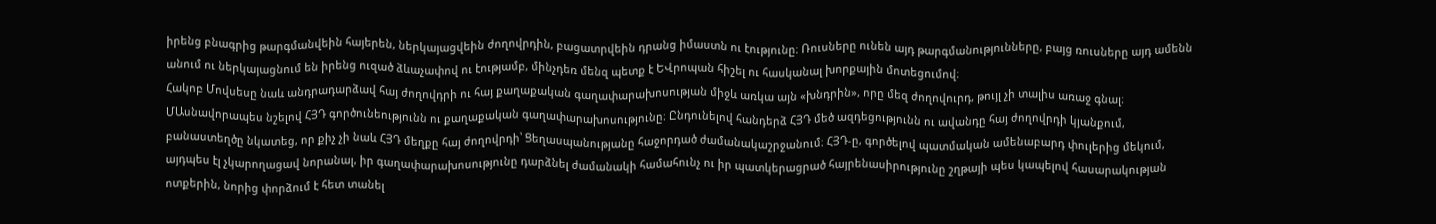իրենց բնագրից թարգմանվեին հայերեն, ներկայացվեին ժողովրդին, բացատրվեին դրանց իմաստն ու էությունը։ Ռուսները ունեն այդ թարգմանությունները, բայց ռուսները այդ ամենն անում ու ներկայացնում են իրենց ուզած ձևաչափով ու էությամբ, մինչդեռ մենզ պետք է ԵՎրոպան հիշել ու հասկանալ խորքային մոտեցումով։
Հակոբ Մովսեսը նաև անդրադարձավ հայ ժողովդրի ու հայ քաղաքական գաղափարախոսության միջև առկա այն «խնդրին», որը մեզ ժողովուրդ, թույլ չի տալիս առաջ գնալ։ ՄԱսնավորապես նշելով ՀՅԴ գործունեությունն ու քաղաքական գաղափարախոսությունը։ Ընդունելով հանդերձ ՀՅԴ մեծ ազդեցությունն ու ավանդը հայ ժողովրդի կյանքում, բանաստեղծը նկատեց, որ քիչ չի նաև ՀՅԴ մեղքը հայ ժողովրդի՝ Ցեղասպանությանը հաջորդած ժամանակաշրջանում։ ՀՅԴ‑ը, գործելով պատմական ամենաբարդ փուլերից մեկում, այդպես էլ չկարողացավ նորանալ, իր գաղափարախոսությունը դարձնել ժամանակի համահունչ ու իր պատկերացրած հայրենասիրությունը շղթայի պես կապելով հասարակության ոտքերին, նորից փորձում է հետ տանել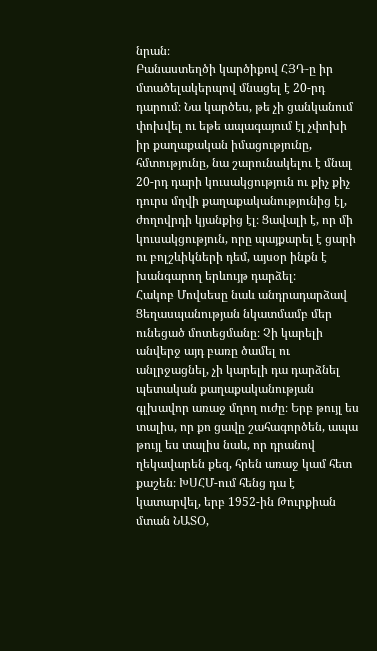նրան։
Բանաստեղծի կարծիքով ՀՅԴ‑ը իր մտածելակերպով մնացել է 20-րդ դարում։ Նա կարծես, թե չի ցանկանում փոխվել ու եթե ապագայում էլ չփոխի իր քաղաքական իմացությունը, հմտությունը, նա շարունակելու է մնալ 20-րդ դարի կուսակցություն ու քիչ քիչ դուրս մղվի քաղաքականությունից էլ, ժողովրդի կյանքից էլ։ Ցավալի է, որ մի կուսակցություն, որը պայքարել է ցարի ու բոլշևիկների դեմ, այսօր ինքն է խանգարող երևույթ դարձել։
Հակոբ Մովսեսը նաև անդրադարձավ Ցեղասպանության նկատմամբ մեր ունեցած մոտեցմանը։ Չի կարելի անվերջ այդ բառը ծամել ու անլրջացնել, չի կարելի դա դարձնել պետական քաղաքականության գլխավոր առաջ մղող ուժը։ Երբ թույլ ես տալիս, որ քո ցավը շահագործեն, ապա թույլ ես տալիս նաև, որ դրանով ղեկավարեն քեզ, հրեն առաջ կամ հետ քաշեն։ ԽՍՀՄ-ում հենց դա է կատարվել, երբ 1952-ին Թուրքիան մտան ՆԱՏՕ,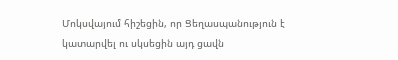Մոկսվայում հիշեցին, որ Ցեղասպանություն է կատարվել ու սկսեցին այդ ցավն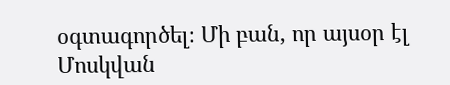օգտագործել։ Մի բան, որ այսօր էլ Մոսկվան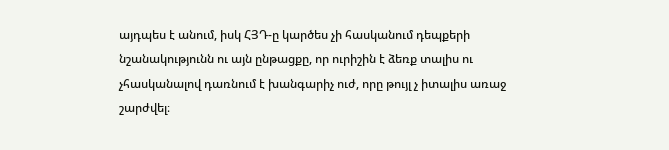այդպես է անում, իսկ ՀՅԴ‑ը կարծես չի հասկանում դեպքերի նշանակությունն ու այն ընթացքը, որ ուրիշին է ձեռք տալիս ու չհասկանալով դառնում է խանգարիչ ուժ, որը թույլ չ իտալիս առաջ շարժվել։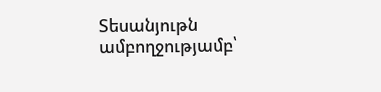Տեսանյութն ամբողջությամբ՝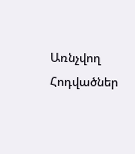Առնչվող Հոդվածներ